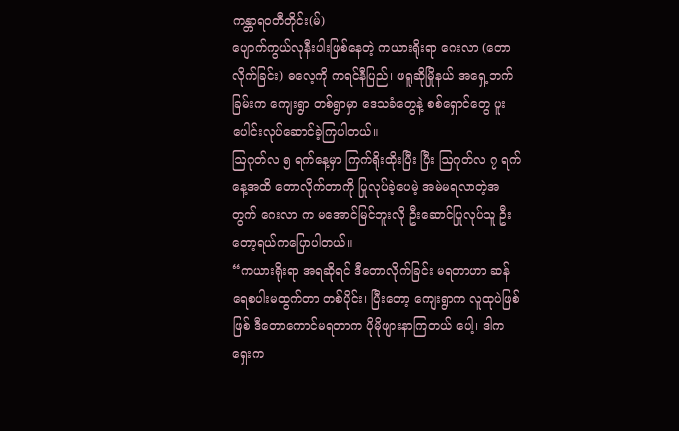ကန္တာရဝတီတိုင်း(မ်)
ပျောက်ကွယ်လုနီးပါးဖြစ်နေတဲ့ ကယားရိုးရာ ဂေးလာ (တောလိုက်ခြင်း) ဓလေ့ကို ကရင်နီပြည်၊ ဖရူဆိုမြိုနယ် အရှေ့ဘက်ခြမ်းက ကျေးရွာ တစ်ရွာမှာ ဒေသခံတွေနဲ့ စစ်ရှောင်တွေ ပူးပေါင်းလုပ်ဆောင်ခဲ့ကြပါတယ်။
ဩဂုတ်လ ၅ ရက်နေ့မှာ ကြက်ရိုးထိုးပြီး ပြီး ဩဂုတ်လ ၇ ရက်နေ့အထိ တောလိုက်တာကို ပြုလုပ်ခဲ့ပေမဲ့ အမဲမရလာတဲ့အတွက် ဂေးလာ က မအောင်မြင်ဘူးလို ဦးဆောင်ပြုလုပ်သူ ဦးတော့ရယ်ကပြောပါတယ်။
“ကယားရိုးရာ အရဆိုရင် ဒီတောလိုက်ခြင်း မရတာဟာ ဆန်ရေစပါးမထွက်တာ တစ်ပိုင်း၊ ပြီးတော့ ကျေးရွာက လူထုပဲဖြစ်ဖြစ် ဒီတောကောင်မရတာက ပိုမိုဖျားနာကြတယ် ပေါ့၊ ဒါက ရှေးက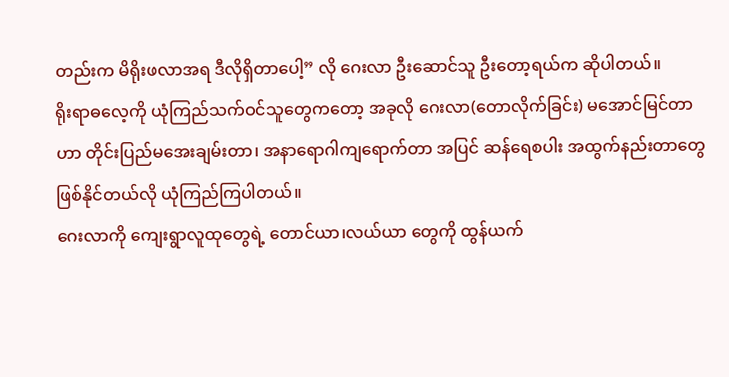တည်းက မိရိုးဖလာအရ ဒီလိုရှိတာပေါ့” လို ဂေးလာ ဦးဆောင်သူ ဦးတော့ရယ်က ဆိုပါတယ်။
ရိုးရာဓလေ့ကို ယုံကြည်သက်ဝင်သူတွေကတော့ အခုလို ဂေးလာ(တောလိုက်ခြင်း) မအောင်မြင်တာဟာ တိုင်းပြည်မအေးချမ်းတာ၊ အနာရောဂါကျရောက်တာ အပြင် ဆန်ရေစပါး အထွက်နည်းတာတွေဖြစ်နိုင်တယ်လို ယုံကြည်ကြပါတယ်။
ဂေးလာကို ကျေးရွာလူထုတွေရဲ့ တောင်ယာ၊လယ်ယာ တွေကို ထွန်ယက်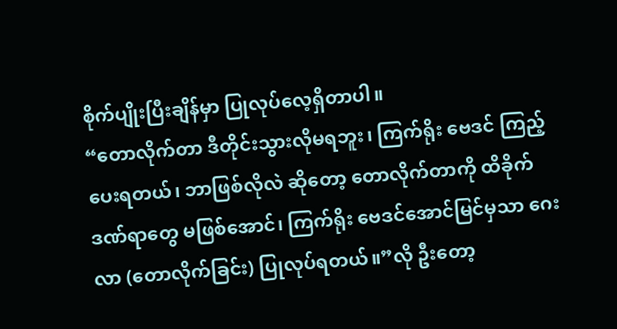စိုက်ပျိုးပြီးချိန်မှာ ပြုလုပ်လေ့ရှိတာပါ။
“တောလိုက်တာ ဒီတိုင်းသွားလိုမရဘူး၊ ကြက်ရိုး ဗေဒင် ကြည့်ပေးရတယ်၊ ဘာဖြစ်လိုလဲ ဆိုတော့ တောလိုက်တာကို ထိခိုက်ဒဏ်ရာတွေ မဖြစ်အောင်၊ ကြက်ရိုး ဗေဒင်အောင်မြင်မှသာ ဂေးလာ (တောလိုက်ခြင်း) ပြုလုပ်ရတယ်။”လို ဦးတော့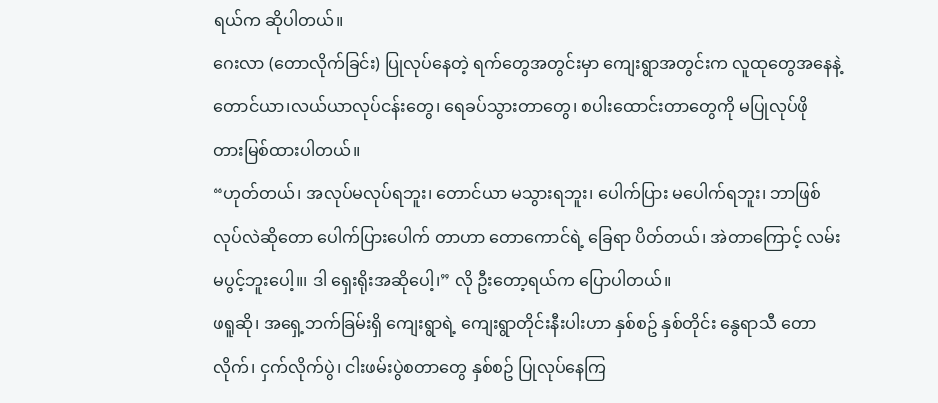ရယ်က ဆိုပါတယ်။
ဂေးလာ (တောလိုက်ခြင်း) ပြုလုပ်နေတဲ့ ရက်တွေအတွင်းမှာ ကျေးရွာအတွင်းက လူထုတွေအနေနဲ့ တောင်ယာ၊လယ်ယာလုပ်ငန်းတွေ၊ ရေခပ်သွားတာတွေ၊ စပါးထောင်းတာတွေကို မပြုလုပ်ဖို တားမြစ်ထားပါတယ်။
“ဟုတ်တယ်၊ အလုပ်မလုပ်ရဘူး၊ တောင်ယာ မသွားရဘူး၊ ပေါက်ပြား မပေါက်ရဘူး၊ ဘာဖြစ်လုပ်လဲဆိုတော ပေါက်ပြားပေါက် တာဟာ တောကောင်ရဲ့ ခြေရာ ပိတ်တယ်၊ အဲတာကြောင့် လမ်းမပွင့်ဘူးပေါ့။၊ ဒါ ရှေးရိုးအဆိုပေါ့၊” လို ဦးတော့ရယ်က ပြောပါတယ်။
ဖရူဆို၊ အရှေ့ဘက်ခြမ်းရှိ ကျေးရွာရဲ့ ကျေးရွာတိုင်းနီးပါးဟာ နှစ်စဥ် နှစ်တိုင်း နွေရာသီ တောလိုက်၊ ငှက်လိုက်ပွဲ၊ ငါးဖမ်းပွဲစတာတွေ နှစ်စဥ် ပြုလုပ်နေကြ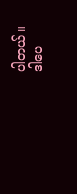ပါတယ်။
ဒါပေ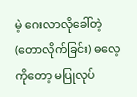မဲ့ ဂေးလာလိုခေါ်တဲ့ (တောလိုက်ခြင်း) ဓလေ့ကိုတော့ မပြုလုပ်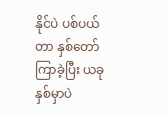နိုင်ပဲ ပစ်ပယ်တာ နှစ်တော်ကြာခဲ့ပြီး ယခုနှစ်မှာပဲ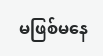မဖြစ်မနေ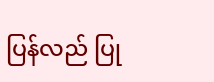ပြန်လည် ပြု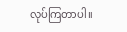လုပ်ကြတာပါ။